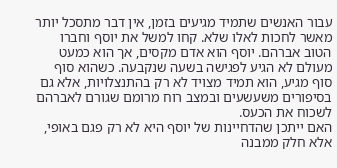עבור האנשים שתמיד מגיעים בזמן, אין דבר מתסכל יותר מאשר לחכות לאלו שלא. קחו למשל את יוסף וחברו הטוב אברהם. יוסף הוא אדם מקסים, אך הוא כמעט מעולם לא הגיע לפגישה בשעה שנקבעה. כשהוא סוף סוף מגיע, הוא תמיד מצויד לא רק בהתנצלויות, אלא גם בסיפורים משעשעים ובמצב רוח מרומם שגורם לאברהם לשכוח את הכעס.
האם ייתכן שהדחיינות של יוסף היא לא רק פגם באופי, אלא חלק ממבנה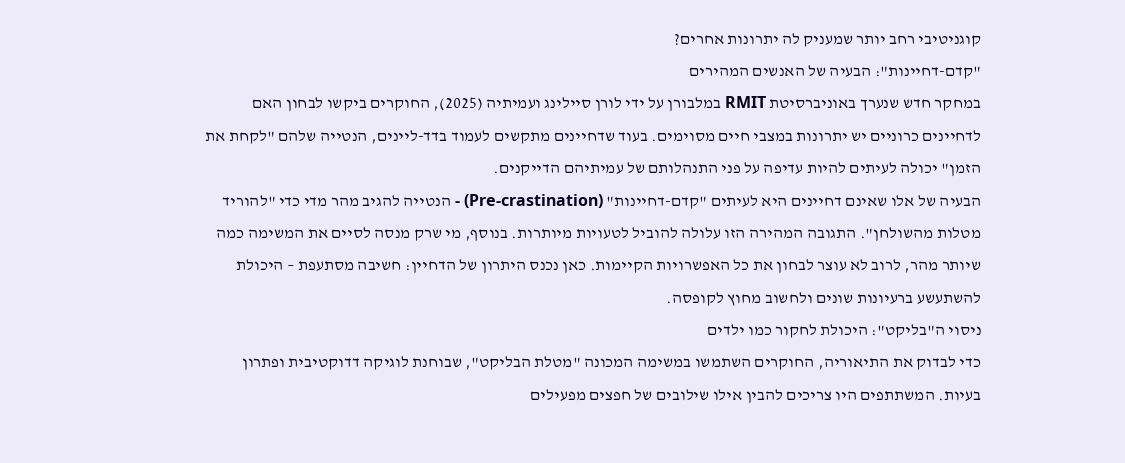קוגניטיבי רחב יותר שמעניק לה יתרונות אחרים?
"קדם-דחיינות": הבעיה של האנשים המהירים
במחקר חדש שנערך באוניברסיטת RMIT במלבורן על ידי לורן סיילינג ועמיתיה (2025), החוקרים ביקשו לבחון האם לדחיינים כרוניים יש יתרונות במצבי חיים מסוימים. בעוד שדחיינים מתקשים לעמוד בדד-ליינים, הנטייה שלהם "לקחת את הזמן" יכולה לעיתים להיות עדיפה על פני התנהלותם של עמיתיהם הדייקנים.
הבעיה של אלו שאינם דחיינים היא לעיתים "קדם-דחיינות" (Pre-crastination) - הנטייה להגיב מהר מדי כדי "להוריד מטלות מהשולחן". התגובה המהירה הזו עלולה להוביל לטעויות מיותרות. בנוסף, מי שרק מנסה לסיים את המשימה כמה שיותר מהר, לרוב לא עוצר לבחון את כל האפשרויות הקיימות. כאן נכנס היתרון של הדחיין: חשיבה מסתעפת – היכולת להשתעשע ברעיונות שונים ולחשוב מחוץ לקופסה.
ניסוי ה"בליקט": היכולת לחקור כמו ילדים
כדי לבדוק את התיאוריה, החוקרים השתמשו במשימה המכונה "מטלת הבליקט", שבוחנת לוגיקה דדוקטיבית ופתרון בעיות. המשתתפים היו צריכים להבין אילו שילובים של חפצים מפעילים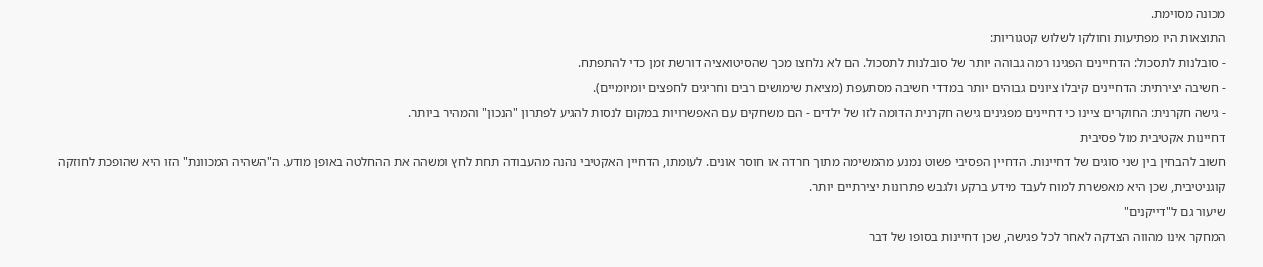מכונה מסוימת.
התוצאות היו מפתיעות וחולקו לשלוש קטגוריות:
- סובלנות לתסכול: הדחיינים הפגינו רמה גבוהה יותר של סובלנות לתסכול. הם לא נלחצו מכך שהסיטואציה דורשת זמן כדי להתפתח.
- חשיבה יצירתית: הדחיינים קיבלו ציונים גבוהים יותר במדדי חשיבה מסתעפת (מציאת שימושים רבים וחריגים לחפצים יומיומיים).
- גישה חקרנית: החוקרים ציינו כי דחיינים מפגינים גישה חקרנית הדומה לזו של ילדים - הם משחקים עם האפשרויות במקום לנסות להגיע לפתרון "הנכון" והמהיר ביותר.
דחיינות אקטיבית מול פסיבית
חשוב להבחין בין שני סוגים של דחיינות. הדחיין הפסיבי פשוט נמנע מהמשימה מתוך חרדה או חוסר אונים. לעומתו, הדחיין האקטיבי נהנה מהעבודה תחת לחץ ומשהה את ההחלטה באופן מודע. ה"השהיה המכוונת" הזו היא שהופכת לחוזקה קוגניטיבית, שכן היא מאפשרת למוח לעבד מידע ברקע ולגבש פתרונות יצירתיים יותר.
שיעור גם ל"דייקנים"
המחקר אינו מהווה הצדקה לאחר לכל פגישה, שכן דחיינות בסופו של דבר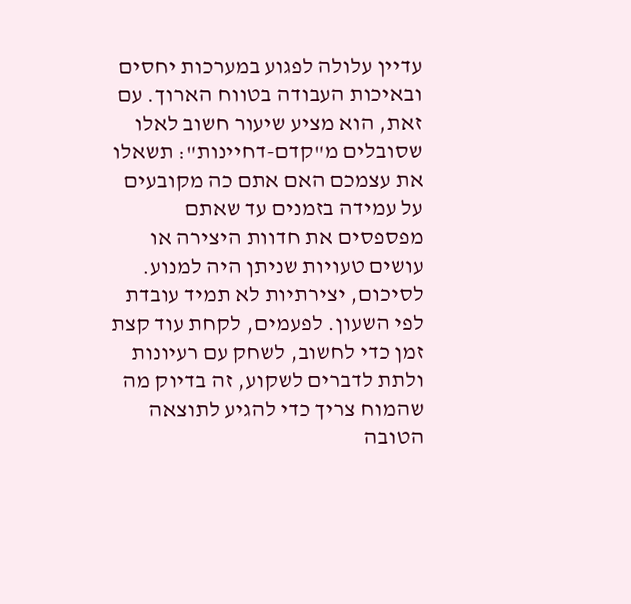עדיין עלולה לפגוע במערכות יחסים ובאיכות העבודה בטווח הארוך. עם זאת, הוא מציע שיעור חשוב לאלו שסובלים מ"קדם-דחיינות": תשאלו את עצמכם האם אתם כה מקובעים על עמידה בזמנים עד שאתם מפספסים את חדוות היצירה או עושים טעויות שניתן היה למנוע.
לסיכום, יצירתיות לא תמיד עובדת לפי השעון. לפעמים, לקחת עוד קצת זמן כדי לחשוב, לשחק עם רעיונות ולתת לדברים לשקוע, זה בדיוק מה שהמוח צריך כדי להגיע לתוצאה הטובה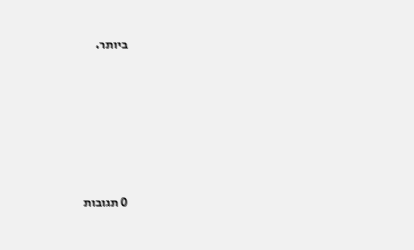ביותר.










0 תגובות